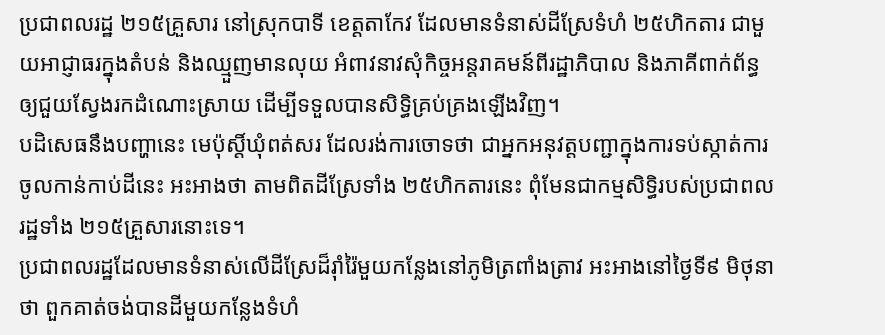ប្រជាពលរដ្ឋ ២១៥គ្រួសារ នៅស្រុកបាទី ខេត្តតាកែវ ដែលមានទំនាស់ដីស្រែទំហំ ២៥ហិកតារ ជាមួយអាជ្ញាធរក្នុងតំបន់ និងឈ្មួញមានលុយ អំពាវនាវសុំកិច្ចអន្តរាគមន៍ពីរដ្ឋាភិបាល និងភាគីពាក់ព័ន្ធ ឲ្យជួយស្វែងរកដំណោះស្រាយ ដើម្បីទទួលបានសិទ្ធិគ្រប់គ្រងឡើងវិញ។
បដិសេធនឹងបញ្ហានេះ មេប៉ុស្តិ៍ឃុំពត់សរ ដែលរង់ការចោទថា ជាអ្នកអនុវត្តបញ្ជាក្នុងការទប់ស្កាត់ការចូលកាន់កាប់ដីនេះ អះអាងថា តាមពិតដីស្រែទាំង ២៥ហិកតារនេះ ពុំមែនជាកម្មសិទ្ធិរបស់ប្រជាពលរដ្ឋទាំង ២១៥គ្រួសារនោះទេ។
ប្រជាពលរដ្ឋដែលមានទំនាស់លើដីស្រែដ៏រ៉ាំរ៉ៃមួយកន្លែងនៅភូមិត្រពាំងត្រាវ អះអាងនៅថ្ងៃទី៩ មិថុនា ថា ពួកគាត់ចង់បានដីមួយកន្លែងទំហំ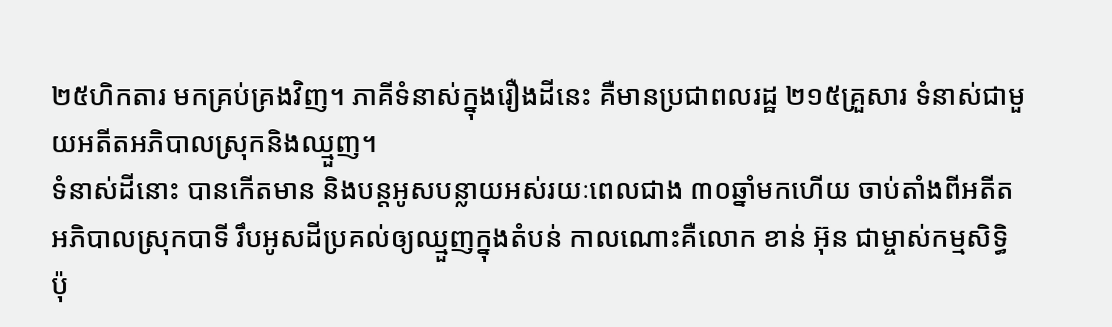២៥ហិកតារ មកគ្រប់គ្រងវិញ។ ភាគីទំនាស់ក្នុងរឿងដីនេះ គឺមានប្រជាពលរដ្ឋ ២១៥គ្រួសារ ទំនាស់ជាមួយអតីតអភិបាលស្រុកនិងឈ្មួញ។
ទំនាស់ដីនោះ បានកើតមាន និងបន្តអូសបន្លាយអស់រយៈពេលជាង ៣០ឆ្នាំមកហើយ ចាប់តាំងពីអតីតអភិបាលស្រុកបាទី រឹបអូសដីប្រគល់ឲ្យឈ្មួញក្នុងតំបន់ កាលណោះគឺលោក ខាន់ អ៊ុន ជាម្ចាស់កម្មសិទ្ធិ ប៉ុ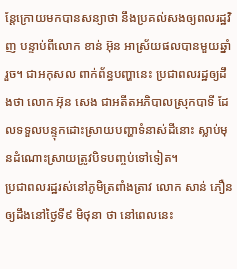ន្តែក្រោយមកបានសន្យាថា នឹងប្រគល់សងឲ្យពលរដ្ឋវិញ បន្ទាប់ពីលោក ខាន់ អ៊ុន អាស្រ័យផលបានមួយឆ្នាំរួច។ ជាអកុសល ពាក់ព័ន្ធបញ្ហានេះ ប្រជាពលរដ្ឋឲ្យដឹងថា លោក អ៊ុន សេង ជាអតីតអភិបាលស្រុកបាទី ដែលទទួលបន្ទុកដោះស្រាយបញ្ហាទំនាស់ដីនោះ ស្លាប់មុនដំណោះស្រាយត្រូវបិទបញ្ចប់ទៅទៀត។
ប្រជាពលរដ្ឋរស់នៅភូមិត្រពាំងត្រាវ លោក សាន់ ភឿន ឲ្យដឹងនៅថ្ងៃទី៩ មិថុនា ថា នៅពេលនេះ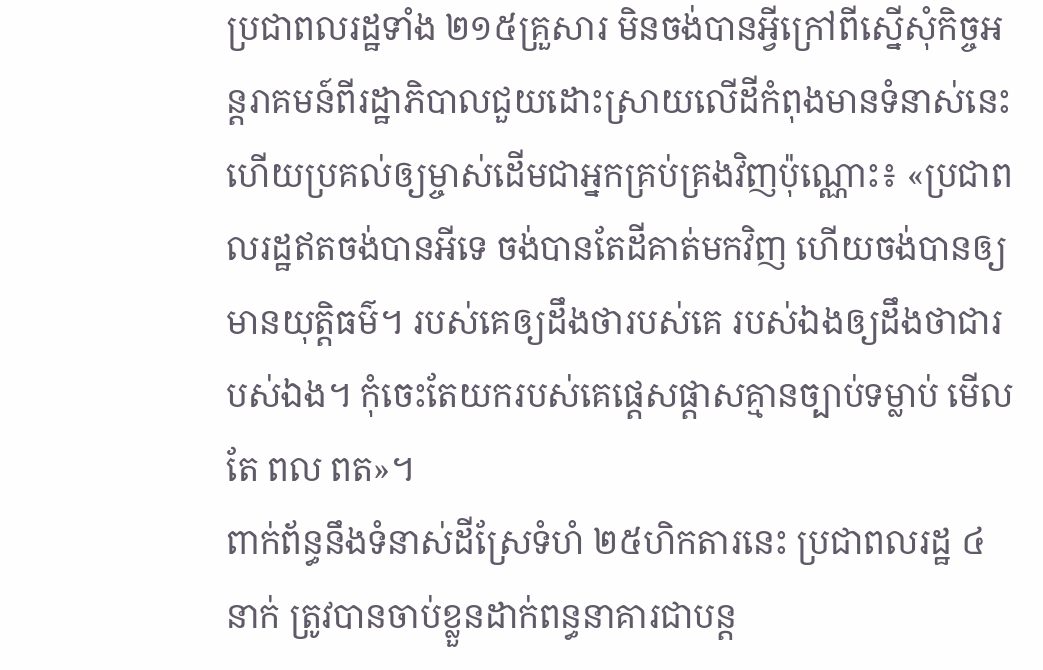ប្រជាពលរដ្ឋទាំង ២១៥គ្រួសារ មិនចង់បានអ្វីក្រៅពីស្នើសុំកិច្ចអន្តរាគមន៍ពីរដ្ឋាភិបាលជួយដោះស្រាយលើដីកំពុងមានទំនាស់នេះ ហើយប្រគល់ឲ្យម្ចាស់ដើមជាអ្នកគ្រប់គ្រងវិញប៉ុណ្ណោះ៖ «ប្រជាពលរដ្ឋឥតចង់បានអីទេ ចង់បានតែដីគាត់មកវិញ ហើយចង់បានឲ្យមានយុត្តិធម៌។ របស់គេឲ្យដឹងថារបស់គេ របស់ឯងឲ្យដឹងថាជារបស់ឯង។ កុំចេះតែយករបស់គេផ្ដេសផ្ដាសគ្មានច្បាប់ទម្លាប់ មើលតែ ពល ពត»។
ពាក់ព័ន្ធនឹងទំនាស់ដីស្រែទំហំ ២៥ហិកតារនេះ ប្រជាពលរដ្ឋ ៤នាក់ ត្រូវបានចាប់ខ្លួនដាក់ពន្ធនាគារជាបន្ត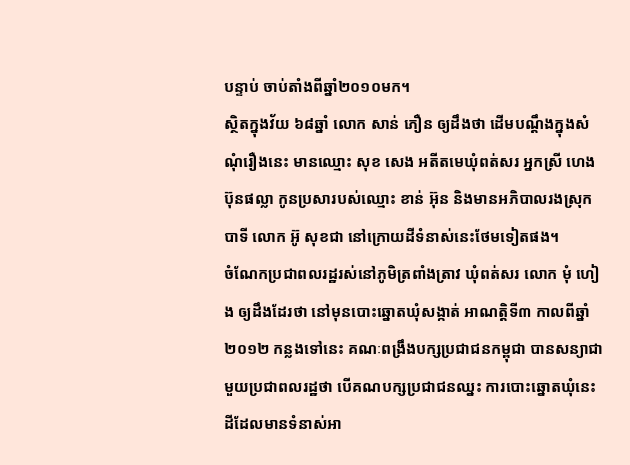បន្ទាប់ ចាប់តាំងពីឆ្នាំ២០១០មក។
ស្ថិតក្នុងវ័យ ៦៨ឆ្នាំ លោក សាន់ ភឿន ឲ្យដឹងថា ដើមបណ្ដឹងក្នុងសំណុំរឿងនេះ មានឈ្មោះ សុខ សេង អតីតមេឃុំពត់សរ អ្នកស្រី ហេង ប៊ុនផល្លា កូនប្រសារបស់ឈ្មោះ ខាន់ អ៊ុន និងមានអភិបាលរងស្រុកបាទី លោក អ៊ូ សុខជា នៅក្រោយដីទំនាស់នេះថែមទៀតផង។
ចំណែកប្រជាពលរដ្ឋរស់នៅភូមិត្រពាំងត្រាវ ឃុំពត់សរ លោក មុំ ហៀង ឲ្យដឹងដែរថា នៅមុនបោះឆ្នោតឃុំសង្កាត់ អាណត្តិទី៣ កាលពីឆ្នាំ២០១២ កន្លងទៅនេះ គណៈពង្រឹងបក្សប្រជាជនកម្ពុជា បានសន្យាជាមួយប្រជាពលរដ្ឋថា បើគណបក្សប្រជាជនឈ្នះ ការបោះឆ្នោតឃុំនេះ ដីដែលមានទំនាស់អា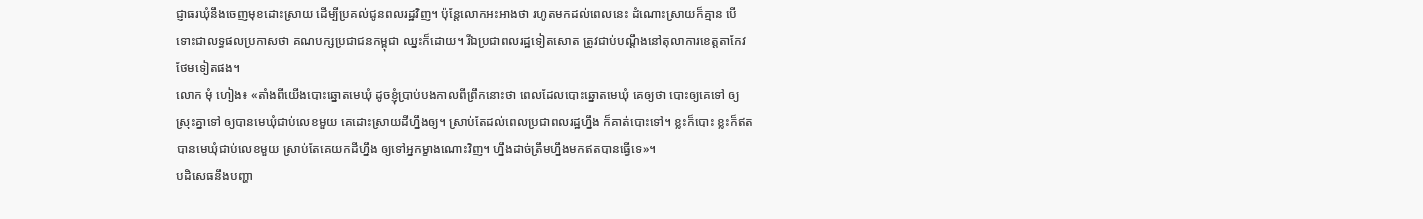ជ្ញាធរឃុំនឹងចេញមុខដោះស្រាយ ដើម្បីប្រគល់ជូនពលរដ្ឋវិញ។ ប៉ុន្តែលោកអះអាងថា រហូតមកដល់ពេលនេះ ដំណោះស្រាយក៏គ្មាន បើទោះជាលទ្ធផលប្រកាសថា គណបក្សប្រជាជនកម្ពុជា ឈ្នះក៏ដោយ។ រីឯប្រជាពលរដ្ឋទៀតសោត ត្រូវជាប់បណ្ដឹងនៅតុលាការខេត្តតាកែវ ថែមទៀតផង។
លោក មុំ ហៀង៖ «តាំងពីយើងបោះឆ្នោតមេឃុំ ដូចខ្ញុំប្រាប់បងកាលពីព្រឹកនោះថា ពេលដែលបោះឆ្នោតមេឃុំ គេឲ្យថា បោះឲ្យគេទៅ ឲ្យស្រុះគ្នាទៅ ឲ្យបានមេឃុំជាប់លេខមួយ គេដោះស្រាយដីហ្នឹងឲ្យ។ ស្រាប់តែដល់ពេលប្រជាពលរដ្ឋហ្នឹង ក៏គាត់បោះទៅ។ ខ្លះក៏បោះ ខ្លះក៏ឥតបានមេឃុំជាប់លេខមួយ ស្រាប់តែគេយកដីហ្នឹង ឲ្យទៅអ្នកម្ខាងណោះវិញ។ ហ្នឹងដាច់ត្រឹមហ្នឹងមកឥតបានធ្វើទេ»។
បដិសេធនឹងបញ្ហា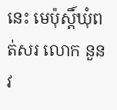នេះ មេប៉ុស្តិ៍ឃុំពត់សរ លោក នួន វ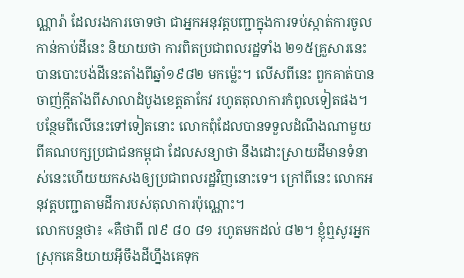ណ្ណារ៉ា ដែលរងការចោទថា ជាអ្នកអនុវត្តបញ្ជាក្នុងការទប់ស្កាត់ការចូលកាន់កាប់ដីនេះ និយាយថា ការពិតប្រជាពលរដ្ឋទាំង ២១៥គ្រួសារនេះ បានបោះបង់ដីនេះតាំងពីឆ្នាំ១៩៨២ មកម្ល៉េះ។ លើសពីនេះ ពួកគាត់បានចាញ់ក្ដីតាំងពីសាលាដំបូងខេត្តតាកែវ រហូតតុលាការកំពូលទៀតផង។ បន្ថែមពីលើនេះទៅទៀតនោះ លោកពុំដែលបានទទួលដំណឹងណាមួយពីគណបក្សប្រជាជនកម្ពុជា ដែលសន្យាថា នឹងដោះស្រាយដីមានទំនាស់នេះហើយយកសងឲ្យប្រជាពលរដ្ឋវិញនោះទេ។ ក្រៅពីនេះ លោកអនុវត្តបញ្ជាតាមដីការបស់តុលាការប៉ុណ្ណោះ។
លោកបន្តថា៖ «គឺថាពី ៧៩ ៨០ ៨១ រហូតមកដល់ ៨២។ ខ្ញុំឮសូរអ្នកស្រុកគេនិយាយអ៊ីចឹងដីហ្នឹងគេទុក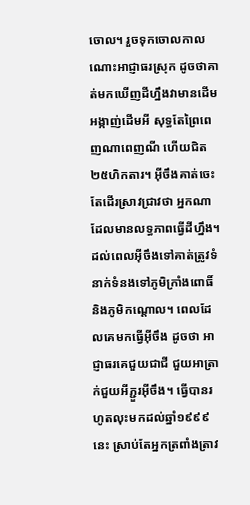ចោល។ រួចទុកចោលកាលណោះអាជ្ញាធរស្រុក ដូចថាគាត់មកឃើញដីហ្នឹងវាមានដើមអង្កាញ់ដើមអី សុទ្ធតែព្រៃពេញណាពេញណី ហើយជិត ២៥ហិកតារ។ អ៊ីចឹងគាត់ចេះតែដើរស្រាវជ្រាវថា អ្នកណាដែលមានលទ្ធភាពធ្វើដីហ្នឹង។ ដល់ពេលអ៊ីចឹងទៅគាត់ត្រូវទំនាក់ទំនងទៅភូមិក្រាំងពោធិ៍ និងភូមិកណ្ដោល។ ពេលដែលគេមកធ្វើអ៊ីចឹង ដូចថា អាជ្ញាធរគេជួយជាជី ជួយអាត្រាក់ជួយអីភ្ជួរអ៊ីចឹង។ ធ្វើបានរហូតលុះមកដល់ឆ្នាំ១៩៩៩នេះ ស្រាប់តែអ្នកត្រពាំងត្រាវ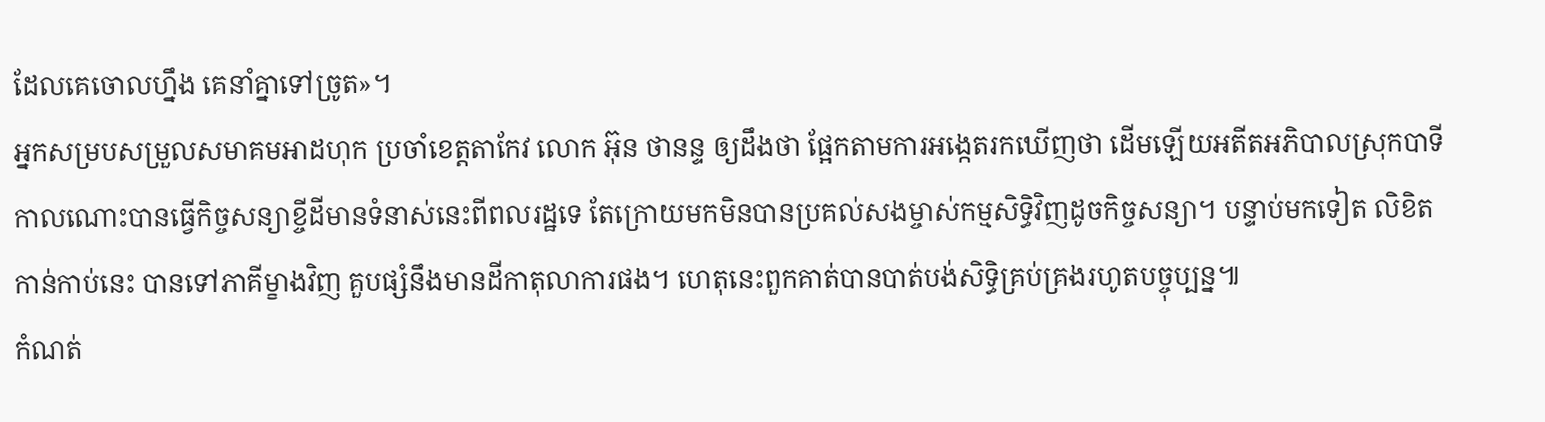ដែលគេចោលហ្នឹង គេនាំគ្នាទៅច្រូត»។
អ្នកសម្របសម្រួលសមាគមអាដហុក ប្រចាំខេត្តតាកែវ លោក អ៊ុន ថានន្ទ ឲ្យដឹងថា ផ្អែកតាមការអង្កេតរកឃើញថា ដើមឡើយអតីតអភិបាលស្រុកបាទី កាលណោះបានធ្វើកិច្ចសន្យាខ្ចីដីមានទំនាស់នេះពីពលរដ្ឋទេ តែក្រោយមកមិនបានប្រគល់សងម្ចាស់កម្មសិទ្ធិវិញដូចកិច្ចសន្យា។ បន្ទាប់មកទៀត លិខិតកាន់កាប់នេះ បានទៅភាគីម្ខាងវិញ គួបផ្សំនឹងមានដីកាតុលាការផង។ ហេតុនេះពួកគាត់បានបាត់បង់សិទ្ធិគ្រប់គ្រងរហូតបច្ចុប្បន្ន៕
កំណត់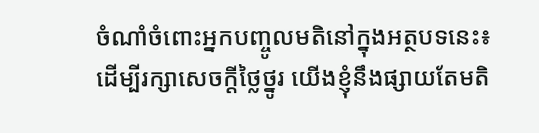ចំណាំចំពោះអ្នកបញ្ចូលមតិនៅក្នុងអត្ថបទនេះ៖
ដើម្បីរក្សាសេចក្ដីថ្លៃថ្នូរ យើងខ្ញុំនឹងផ្សាយតែមតិ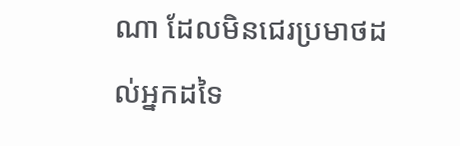ណា ដែលមិនជេរប្រមាថដល់អ្នកដទៃ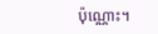ប៉ុណ្ណោះ។